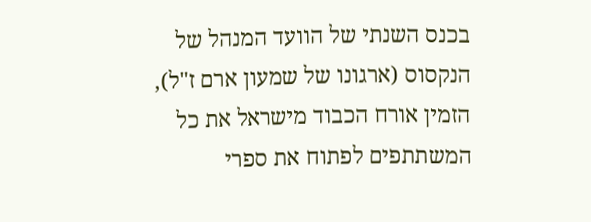בכנס השנתי של הוועד המנהל של הנקסוס (ארגונו של שמעון ארם ז"ל), הזמין אורח הכבוד מישראל את כל המשתתפים לפתוח את ספרי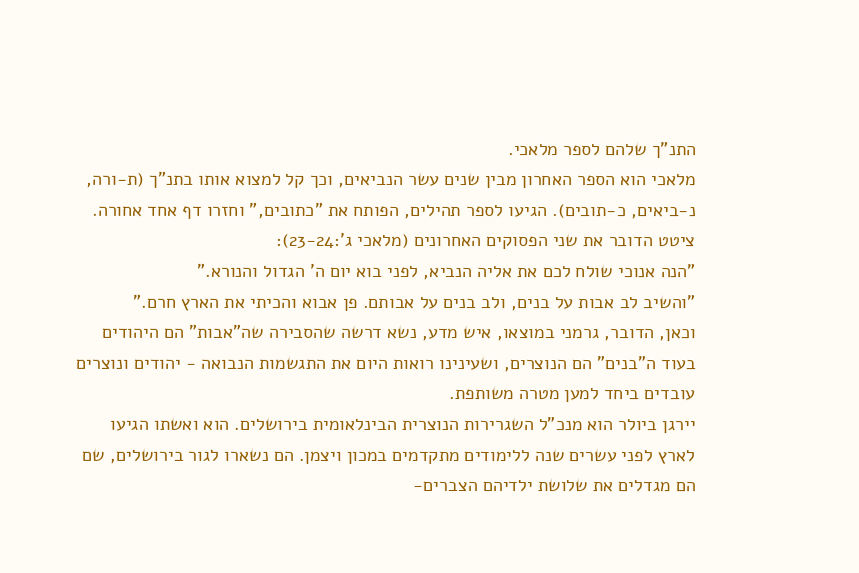התנ"ך שלהם לספר מלאכי.
מלאכי הוא הספר האחרון מבין שנים עשר הנביאים, וכך קל למצוא אותו בתנ"ך (ת-ורה, נ-ביאים, כ-תובים). הגיעו לספר תהילים, הפותח את "כתובים," וחזרו דף אחד אחורה.
ציטט הדובר את שני הפסוקים האחרונים (מלאכי ג':23-24):
"הנה אנוכי שולח לכם את אליה הנביא, לפני בוא יום ה' הגדול והנורא."
"והשיב לב אבות על בנים, ולב בנים על אבותם. פן אבוא והכיתי את הארץ חרם."
וכאן, הדובר, גרמני במוצאו, איש מדע, נשא דרשה שהסבירה שה"אבות" הם היהודים בעוד ה"בנים" הם הנוצרים, ושעינינו רואות היום את התגשמות הנבואה - יהודים ונוצרים עובדים ביחד למען מטרה משותפת.
יירגן ביולר הוא מנכ"ל השגרירות הנוצרית הבינלאומית בירושלים. הוא ואשתו הגיעו לארץ לפני עשרים שנה ללימודים מתקדמים במכון ויצמן. הם נשארו לגור בירושלים, שם הם מגדלים את שלושת ילדיהם הצברים-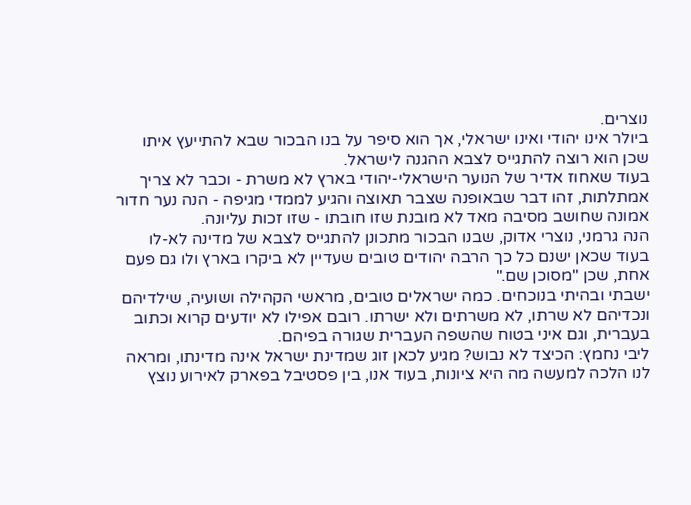נוצרים.
ביולר אינו יהודי ואינו ישראלי, אך הוא סיפר על בנו הבכור שבא להתייעץ איתו שכן הוא רוצה להתגייס לצבא ההגנה לישראל.
בעוד שאחוז אדיר של הנוער הישראלי-יהודי בארץ לא משרת - וכבר לא צריך אמתלתות, זהו דבר שבאופנה שצבר תאוצה והגיע לממדי מגיפה - הנה נער חדור אמונה שחושב מסיבה מאד לא מובנת שזו חובתו - שזו זכות עליונה.
הנה גרמני, נוצרי אדוק, שבנו הבכור מתכונן להתגייס לצבא של מדינה לא-לו בעוד שכאן ישנם כל כך הרבה יהודים טובים שעדיין לא ביקרו בארץ ולו גם פעם אחת, שכן "מסוכן שם."
ישבתי ובהיתי בנוכחים. כמה ישראלים טובים, מראשי הקהילה ושועיה, שילדיהם ונכדיהם לא שרתו, לא משרתים ולא ישרתו. רובם אפילו לא יודעים קרוא וכתוב בעברית, וגם איני בטוח שהשפה העברית שגורה בפיהם.
ליבי נחמץ: הכיצד לא נבוש? מגיע לכאן זוג שמדינת ישראל אינה מדינתו, ומראה לנו הלכה למעשה מה היא ציונות, בעוד אנו, בין פסטיבל בפארק לאירוע נוצץ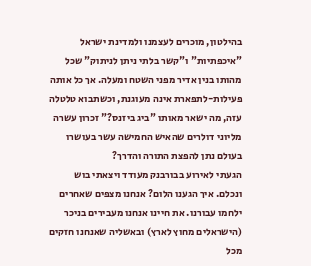בהילטון, מוכרים לעצמנו ולמדינת ישראל "איכפתיות" ו"קשר בלתי ניתן לניתוק" שכל מהותו בנין אדיר מפני השטח ומעלה. אך כל אותה פעילות-לתפארת אינה מעוגנת, וכשתבוא טלטלה עזה, מה ישאר מאותו "ביג ביזנס?" זכרון עשרה מליוני דולרים שהאיש החמישה עשר בעושרו בעולם נתן להפצת התורה והדרך?
הגעתי לאירוע בבורבנק מעודד ויצאתי בוש ונכלם. איך הגענו הלום? אנחנו מצפים שאחרים ילחמו עבורנו. את חיינו אנחנו מעבירים בניכר (הישראלים מחוץ לארץ) ובאשליה שאנחנו חזקים מכל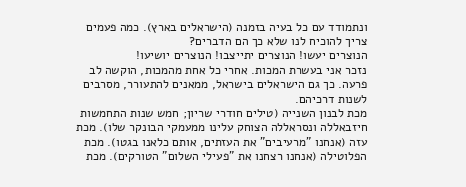ונתמודד עם כל בעיה בזמנה (הישראלים בארץ). כמה פעמים צריך להוכיח לנו שלא כך הם הדברים?
הנוצרים יעשו! הנוצרים יתייצבו! הנוצרים יושיעו!
נזכר אני בעשרת המכות. אחרי כל אחת מהמכות, הוקשה לב פרעה. כך גם הישראלים בישראל, ממאנים להתעורר, מסרבים לשנות דרכיהם.
מכת לבנון השנייה (טילים חודרי שריון; חמש שנות התחמשות חיזבאללה ונסראללה הצוחק עלינו ממעמקי הבונקר שלו). מכת עזה (אנחנו "מרעיבים" את העזתים, אותם כלאנו בגטו). מכת הפלוטילה (אנחנו רצחנו את "פעילי השלום" הטורקים). מכת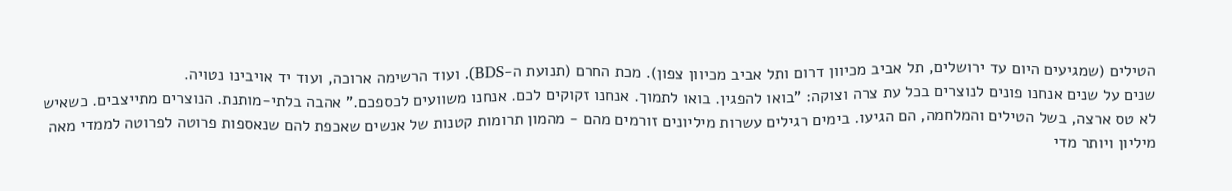הטילים (שמגיעים היום עד ירושלים, תל אביב מכיוון דרום ותל אביב מכיוון צפון). מכת החרם (תנועת ה-BDS). ועוד הרשימה ארוכה, ועוד יד אויבינו נטויה.
שנים על שנים אנחנו פונים לנוצרים בכל עת צרה וצוקה: "בואו להפגין. בואו לתמוך. אנחנו זקוקים לכם. אנחנו משוועים לכספכם." אהבה בלתי-מותנת. הנוצרים מתייצבים. כשאיש לא טס ארצה, בשל הטילים והמלחמה, הם הגיעו. בימים רגילים עשרות מיליונים זורמים מהם - מהמון תרומות קטנות של אנשים שאכפת להם שנאספות פרוטה לפרוטה לממדי מאה מיליון ויותר מדי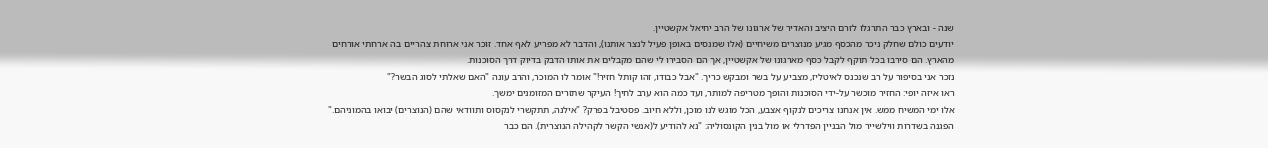שנה - ובארץ כבר התרגלו לזרם היציב והאדיר של ארגונו של הרב יחיאל אקשטיין.
יודעים כולם שחלק ניכר מהכסף מגיע מנוצרים משיחיים (אלו שמנסים באופן פעיל לנצר אותנו), והדבר לא מפריע לאף אחד. זוכר אני ארוחת צהריים בה ארחתי אורחים מהארץ. הם סירבו בכל תוקף לקבל כסף מארגונו של אקשטיין, אך הם הסבירו לי שהם מקבלים את אותו הדבק בדיוק דרך הסוכנות.
נזכר אני בסיפור על רב שנכנס לאיטליז, מצביע על בשר ומבקש כריך. "אבל כבודו, זהו קותל חזיר!" אומר לו המוכר, והרב עונה "האם שאלתי לסוג הבשר?"
ראו איזה יופי: החזיר מוכשר על-ידי הסוכנות והופך מטריפה למותר, ועד כמה הוא ערב לחיך! העיקר שתזרים המזומנים ימשך.
אלו ימי המשיח ממש. אין אנחנו צריכים לנקוף אצבע, הכל מוגש לנו מוכן, וללא חיוב. פסטיבל בפרק? "אילנה, תתקשרי לנקסוס ותוודאי שהם (הנוצרים) יבואו בהמוניהם." הפגנה בשדרות ווילשייר מול הבניין הפדרלי או מול בנין הקונסוליה: "נא להודיע ל(אנשי הקשר לקהילה הנוצרית). הם כבר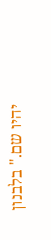יהיו שם." בלבנון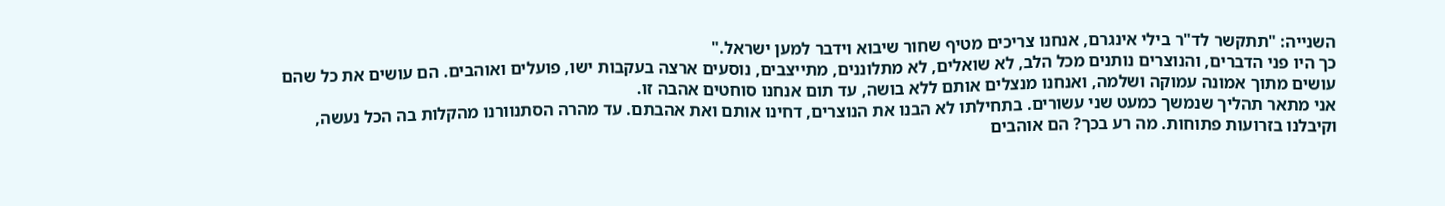השנייה: "תתקשר לד"ר בילי אינגרם, אנחנו צריכים מטיף שחור שיבוא וידבר למען ישראל."
כך היו פני הדברים, והנוצרים נותנים מכל הלב, לא שואלים, לא מתלוננים, מתייצבים, נוסעים ארצה בעקבות ישו, פועלים ואוהבים. הם עושים את כל שהם עושים מתוך אמונה עמוקה ושלמה, ואנחנו מנצלים אותם ללא בושה, עד תום אנחנו סוחטים אהבה זו.
אני מתאר תהליך שנמשך כמעט שני עשורים. בתחילתו לא הבנו את הנוצרים, דחינו אותם ואת אהבתם. עד מהרה הסתנוורנו מהקלות בה הכל נעשה, וקיבלנו בזרועות פתוחות. מה רע בכך? הם אוהבים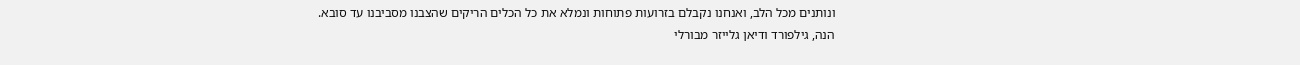ונותנים מכל הלב, ואנחנו נקבלם בזרועות פתוחות ונמלא את כל הכלים הריקים שהצבנו מסביבנו עד סובא.
הנה, גילפורד ודיאן גלייזר מבורלי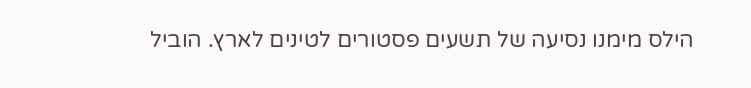הילס מימנו נסיעה של תשעים פסטורים לטינים לארץ. הוביל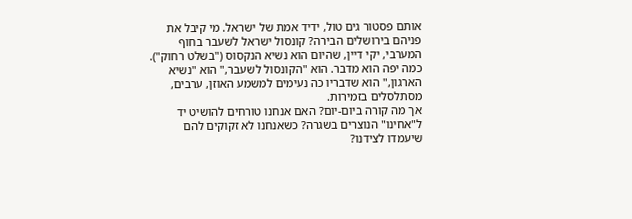אותם פסטור גים טול, ידיד אמת של ישראל. מי קיבל את פניהם בירושלים הבירה? קונסול ישראל לשעבר בחוף המערבי, יקי דיין, שהיום הוא נשיא הנקסוס ("בשלט רחוק"). כמה יפה הוא מדבר. הוא "הקונסול לשעבר," הוא "נשיא הארגון," הוא שדבריו כה נעימים למשמע האוזן, ערבים, מסתלסלים בזמירות.
אך מה קורה ביום-יום? האם אנחנו טורחים להושיט יד ל"אחינו" הנוצרים בשגרה? כשאנחנו לא זקוקים להם שיעמדו לצידנו?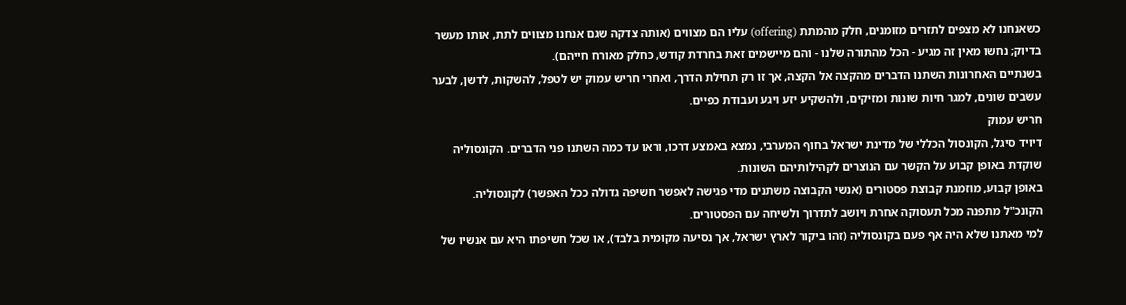כשאנחנו לא מצפים לתזרים מזומנים, חלק מהמתת (offering) עליו הם מצווים (אותה צדקה שגם אנחנו מצווים לתת, אותו מעשר בדיוק; נחשו מאין זה מגיע - הכל מהתורה שלנו - והם מיישמים זאת בחרדת קודש, כחלק מאורח חייהם).
בשנתיים האחרונות השתנו הדברים מהקצה אל הקצה, אך זו רק תחילת הדרך, ואחרי חריש עמוק יש לטפל, להשקות, לדשן, לבער עשבים שונים, למגר חיות שונות ומזיקים, ולהשקיע יזע ויגע ועבודת כפיים.
חריש עמוק
דיויד סיגל, הקונסול הכללי של מדינת ישראל בחוף המערבי, נמצא באמצע דרכו, וראו עד כמה השתנו פני הדברים. הקונסוליה שוקדת באופן קבוע על הקשר עם הנוצרים לקהילותיהם השונות.
באופן קבוע, מוזמנת קבוצת פסטורים (אנשי הקבוצה משתנים מדי פגישה לאפשר חשיפה גדולה ככל האפשר) לקונסוליה. הקונכ"ל מתפנה מכל תעסוקה אחרת ויושב לתדרוך ולשיחה עם הפסטורים.
למי מאתנו שלא היה אף פעם בקונסוליה (זהו ביקור לארץ ישראל, אך נסיעה מקומית בלבד), או שכל חשיפתו היא עם אנשיו של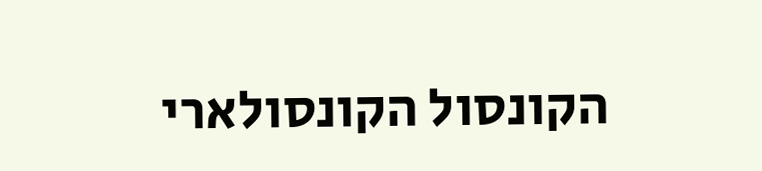הקונסול הקונסולארי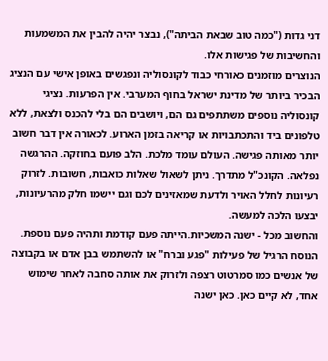דני גדות ("כמה טוב שבאת הביתה"), נבצר יהיה להבין את המשמעות והחשיבות של פגישות אלו.
הנוצרים מוזמנים כאורחי כבוד לקונסוליה ונפגשים באופן אישי עם הנציג הבכיר ביותר של מדינת ישראל בחוף המערבי. אין הפרעות. נציגי קונסוליה נוספים משתתפים גם הם, ויושבים הם בלי להכנס ולצאת, ללא טלפונים ביד והתכתבויות או קריאה בזמן הארוע. לכאורה אין דבר חשוב יותר מאותה פגישה. העולם עומד מלכת. הלב פועם בחוזקה. ההרגשה נפלאה. הקונכ"ל מתדרך. ניתן לשאול שאלות כואבות, חשובות. לזרוק רעיונות לחלל האויר ולדעת שמאזינים לכם וגם יישמו חלק מהרעיונות, יבצעו הלכה למעשה.
והחשוב מכל - ישנה המשכיות.הייתה פעם קודמת ותהיה פעם נוספת.
הנוסח הרגיל של פעילות "פגע וברח" או להשתמש בבן אדם או בקבוצה של אנשים כמו סמרטוט רצפה ולזרוק את אותה סחבה לאחר שימוש אחד, לא קיים כאן. כאן ישנה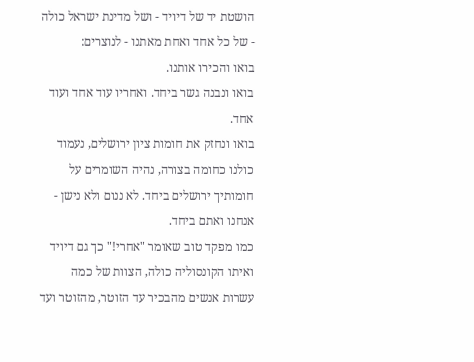הושטת יד של דיויד - ושל מדינת ישראל כולה - של כל אחד ואחת מאתנו - לנוצרים:
בואו והכירו אותנו.
בואו ונבנה גשר ביחד. ואחריו עוד אחד ועוד אחד.
בואו ונחזק את חומות ציון ירושלים, נעמוד כולנו כחומה בצורה, נהיה השומרים על חומותיך ירושלים ביחד. לא ננום ולא נישן - אנחנו ואתם ביחד.
כמו מפקד טוב שאומר "אחרי!" כך גם דיויד ואיתו הקונסוליה כולה, הצוות של כמה עשרות אנשים מהבכיר עד הזוטר, מהזוטר ועד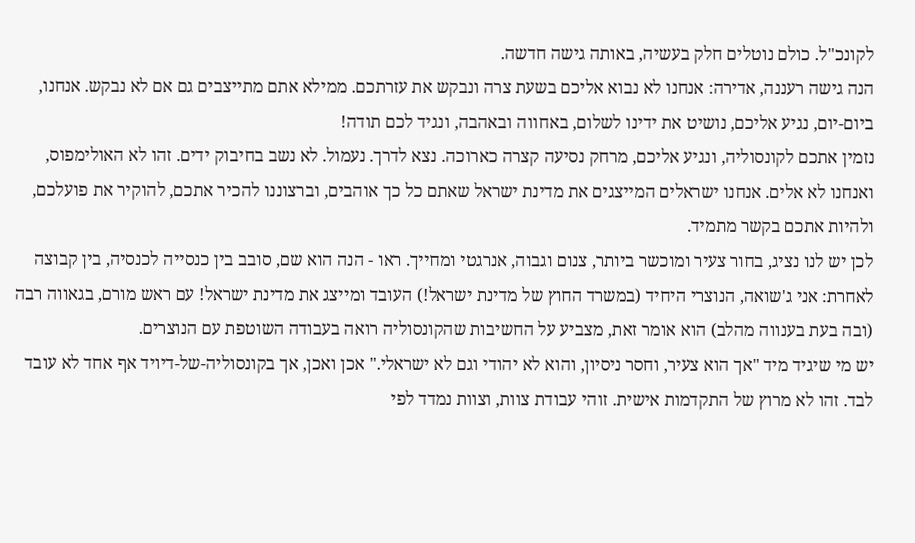לקונכ"ל. כולם נוטלים חלק בעשיה, באותה גישה חדשה.
הנה גישה רעננה, אדירה: אנחנו לא נבוא אליכם בשעת צרה ונבקש את עזרתכם. ממילא אתם מתייצבים גם אם לא נבקש. אנחנו, ביום-יום, נגיע אליכם, נושיט את ידינו לשלום, באחווה ובאהבה, ונגיד לכם תודה!
נזמין אתכם לקונסוליה, ונגיע אליכם, מרחק נסיעה קצרה כארוכה. נצא לדרך. נעמול. לא נשב בחיבוק ידים. זהו לא האולימפוס, ואנחנו לא אלים. אנחנו ישראלים המייצגים את מדינת ישראל שאתם כל כך אוהבים, וברצוננו להכיר אתכם, להוקיר את פועלכם, ולהיות אתכם בקשר מתמיד.
לכן יש לנו נציג, בחור צעיר ומוכשר ביותר, צנום וגבוה, אנרגטי ומחייך. ראו - הנה הוא שם, סובב בין כנסייה לכנסיה, בין קבוצה לאחרת: אני ג'שואה, הנוצרי היחיד (במשרד החוץ של מדינת ישראל!) העובד ומייצג את מדינת ישראל! עם ראש מורם, בגאווה רבה (ובה בעת בענווה מהלב) הוא אומר זאת, מצביע על החשיבות שהקונסוליה רואה בעבודה השוטפת עם הנוצרים.
יש מי שיגיד מיד "אך הוא צעיר, וחסר ניסיון, והוא לא יהודי וגם לא ישראלי." אכן ואכן, אך בקונסוליה-של-דיויד אף אחד לא עובד לבד. זהו לא מרוץ של התקדמות אישית. זוהי עבודת צוות, וצוות נמדד לפי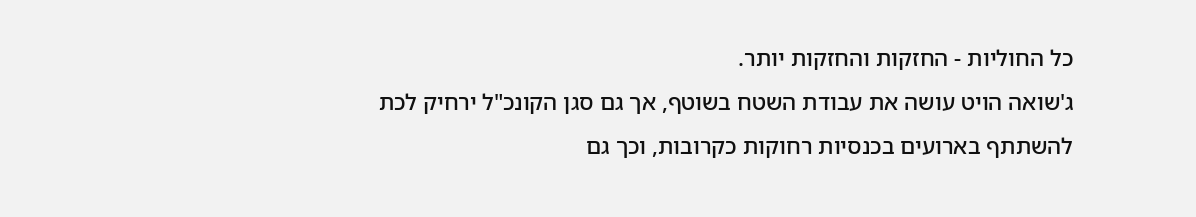כל החוליות - החזקות והחזקות יותר.
ג'שואה הויט עושה את עבודת השטח בשוטף, אך גם סגן הקונכ"ל ירחיק לכת להשתתף בארועים בכנסיות רחוקות כקרובות, וכך גם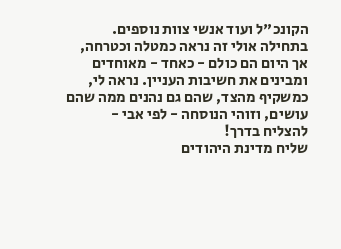הקונכ"ל ועוד אנשי צוות נוספים. בתחילה אולי זה נראה כמטלה וכטרחה, אך היום הם כולם - כאחד - מאוחדים ומבינים את חשיבות העניין. נראה לי, כמשקיף מהצד, שהם גם נהנים ממה שהם עושים, וזוהי הנוסחה - לפי אבי - להצליח בדרך!
שליח מדינת היהודים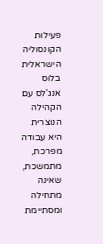פעילות הקונסוליה הישראלית בלוס אנג'לס עם הקהילה הנוצרית היא עבודה מפרכת, מתמשכת, שאינה מתחילה ומסתיימת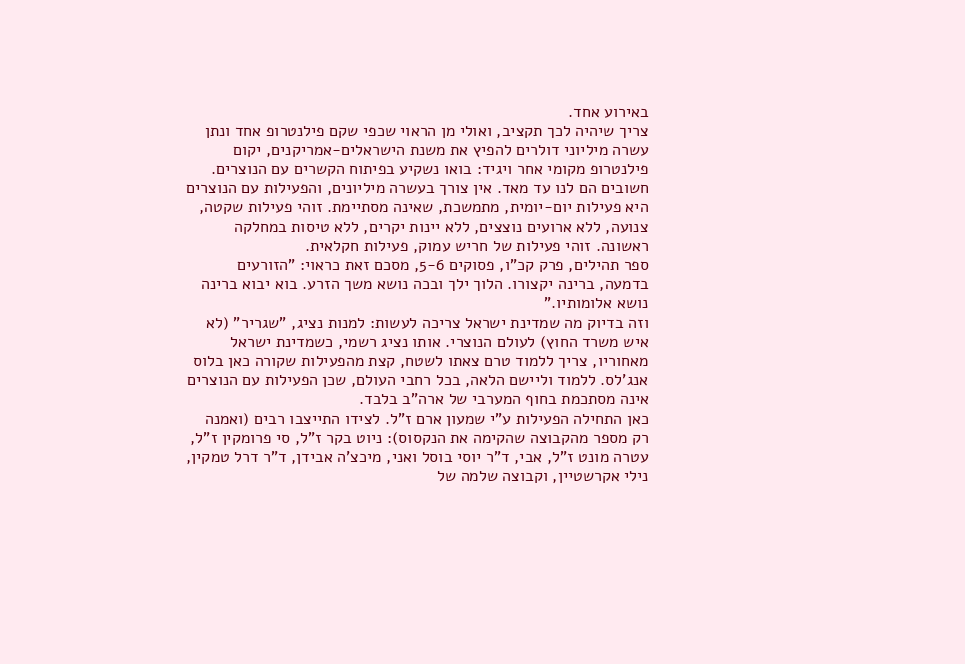באירוע אחד.
צריך שיהיה לכך תקציב, ואולי מן הראוי שכפי שקם פילנטרופ אחד ונתן עשרה מיליוני דולרים להפיץ את משנת הישראלים-אמריקנים, יקום פילנטרופ מקומי אחר ויגיד: בואו נשקיע בפיתוח הקשרים עם הנוצרים. חשובים הם לנו עד מאד. אין צורך בעשרה מיליונים, והפעילות עם הנוצרים היא פעילות יום-יומית, מתמשכת, שאינה מסתיימת. זוהי פעילות שקטה, צנועה, ללא ארועים נוצצים, ללא יינות יקרים, ללא טיסות במחלקה ראשונה. זוהי פעילות של חריש עמוק, פעילות חקלאית.
ספר תהילים, פרק קכ"ו, פסוקים 5-6, מסכם זאת כראוי: "הזורעים בדמעה, ברינה יקצורו. הלוך ילך ובכה נושא משך הזרע. בוא יבוא ברינה נושא אלומותיו."
וזה בדיוק מה שמדינת ישראל צריכה לעשות: למנות נציג, "שגריר" (לא איש משרד החוץ) לעולם הנוצרי. אותו נציג רשמי, כשמדינת ישראל מאחוריו, צריך ללמוד טרם צאתו לשטח, קצת מהפעילות שקורה כאן בלוס אנג'לס. ללמוד וליישם הלאה, בכל רחבי העולם, שכן הפעילות עם הנוצרים אינה מסתכמת בחוף המערבי של ארה"ב בלבד.
כאן התחילה הפעילות ע"י שמעון ארם ז"ל. לצידו התייצבו רבים (ואמנה רק מספר מהקבוצה שהקימה את הנקסוס): ניוט בקר ז"ל, סי פרומקין ז"ל, עטרה מונט ז"ל, אבי, ד"ר יוסי בוסל ואני, מיכצ'ה אבידן, ד"ר דרל טמקין, נילי אקרשטיין, וקבוצה שלמה של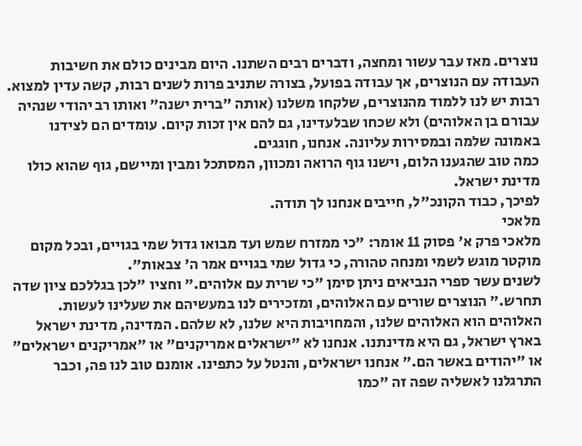נוצרים. מאז עבר עשור ומחצה, ודברים רבים השתנו. היום מבינים כולם את חשיבות העבודה עם הנוצרים, אך עבודה בפועל, בצורה שתניב פרות לשנים רבות, קשה עדין למצוא.
רבות יש לנו ללמוד מהנוצרים, שלקחו משלנו (אותה "ברית ישנה" ואותו רב יהודי שנהיה עבורם בן האלוהים) ולא שכחו שבלעדינו, גם להם אין זכות קיום. עומדים הם לצידנו באמונה שלמה ובמסירות עליונה. אנחנו, חוגגים.
כמה טוב שהגענו הלום, וישנו גוף הרואה ומכוון, המסתכל ומבין ומיישם, גוף שהוא כולו מדינת ישראל.
לפיכך, כבוד הקונכ"ל, חייבים אנחנו לך תודה.
מלאכי
מלאכי פרק א' פסוק 11 אומר: "כי ממזרח שמש ועד מבואו גדול שמי בגויים, ובכל מקום מוקטר מוגש לשמי ומנחה טהורה, כי גדול שמי בגויים אמר ה' צבאות".
לשנים עשר ספרי הנביאים ניתן סימן "כי שרית עם אלוהים." וחציו "לכן בגללכם ציון שדה תחרש." הנוצרים שורים עם האלוהים, ומזכירים לנו במעשיהם את שעלינו לעשות. האלוהים הוא האלוהים שלנו, והמחויבות היא שלנו, לא שלהם. המדינה, מדינת ישראל בארץ ישראל, גם היא מדינתנו. אנחנו לא "ישראלים אמריקנים" או "אמריקנים ישראלים" או "יהודים באשר הם." אנחנו ישראלים, והנטל על כתפינו. אומנם טוב לנו פה, וכבר התרגלנו לאשליה שפה זה "כמו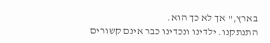בארץ," אך לא כך הוא.
התנתקנו. ילדינו ונכדינו כבר אינם קשורים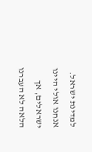למדינת ישראל. אנחנו אולי היינו ישראלים, אך הלאה לא העברנו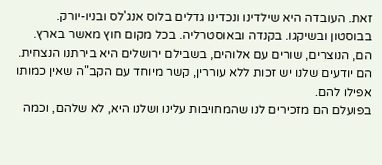זאת. העובדה היא שילדינו ונכדינו גדלים בלוס אנג'לס ובניו-יורק. בבוסטון ובשיקגו. בקנדה ובאוסטרליה. בכל מקום חוץ מאשר בארץ.
הם, הנוצרים, שורים עם אלוהים, בשבילם ירושלים היא בירתנו הנצחית. הם יודעים שלנו יש זכות ללא עוררין, קשר מיוחד עם הקב"ה שאין כמותו אפילו להם.
בפועלם הם מזכירים לנו שהמחויבות עלינו ושלנו היא, לא שלהם, וכמה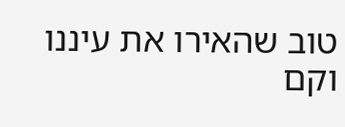טוב שהאירו את עיננו וקם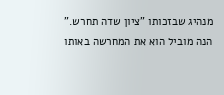מנהיג שבזכותו "ציון שדה תחרש." הנה מוביל הוא את המחרשה באותו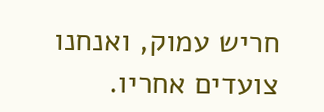חריש עמוק, ואנחנו צועדים אחריו.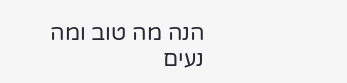הנה מה טוב ומה נעים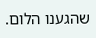שהגענו הלום.